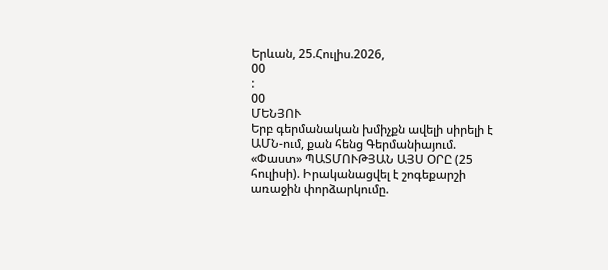Երևան, 25.Հուլիս.2026,
00
:
00
ՄԵՆՅՈՒ
Երբ գերմանական խմիչքն ավելի սիրելի է ԱՄՆ-ում, քան հենց Գերմանիայում. «Փաստ» ՊԱՏՄՈՒԹՅԱՆ ԱՅՍ ՕՐԸ (25 հուլիսի). Իրականացվել է շոգեքարշի առաջին փորձարկումը.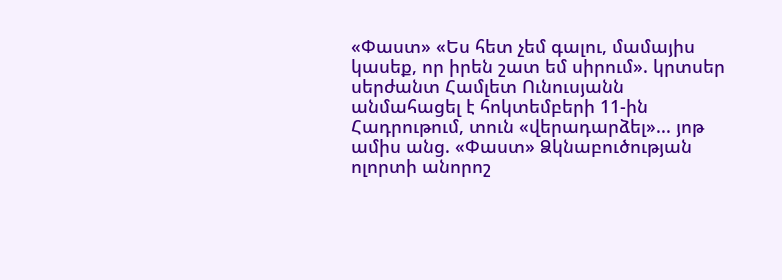«Փաստ» «Ես հետ չեմ գալու, մամայիս կասեք, որ իրեն շատ եմ սիրում». կրտսեր սերժանտ Համլետ Ունուսյանն անմահացել է հոկտեմբերի 11-ին Հադրութում, տուն «վերադարձել»... յոթ ամիս անց. «Փաստ» Ձկնաբուծության ոլորտի անորոշ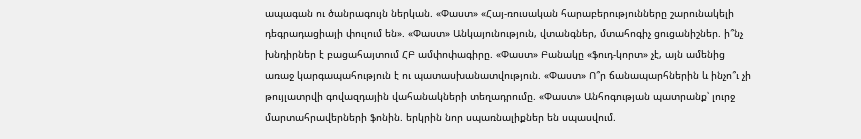ապագան ու ծանրագույն ներկան. «Փաստ» «Հայ-ռուսական հարաբերությունները շարունակելի դեգրադացիայի փուլում են». «Փաստ» Անկայունություն, վտանգներ, մտահոգիչ ցուցանիշներ. ի՞նչ խնդիրներ է բացահայտում ՀԲ ամփոփագիրը. «Փաստ» Բանակը «ֆուդ-կորտ» չէ, այն ամենից առաջ կարգապահություն է ու պատասխանատվություն. «Փաստ» Ո՞ր ճանապարհներին և ինչո՞ւ չի թույլատրվի գովազդային վահանակների տեղադրումը. «Փաստ» Անհոգության պատրանք՝ լուրջ մարտահրավերների ֆոնին. երկրին նոր սպառնալիքներ են սպասվում.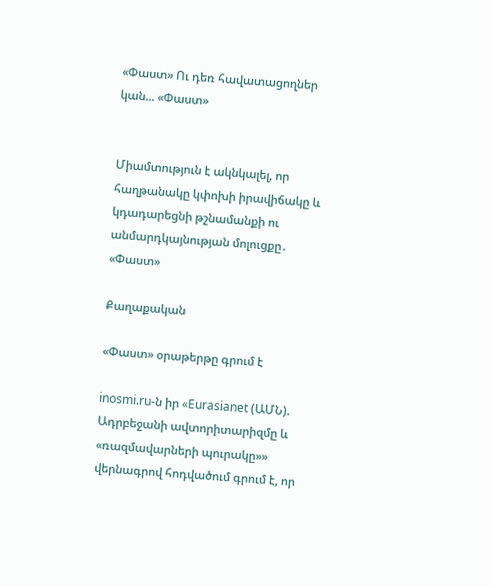«Փաստ» Ու դեռ հավատացողներ կան... «Փաստ»


Միամտություն է ակնկալել, որ հաղթանակը կփոխի իրավիճակը և կդադարեցնի թշնամանքի ու անմարդկայնության մոլուցքը․ «Փաստ»

Քաղաքական

«Փաստ» օրաթերթը գրում է

inosmi.ru-ն իր «Eurasianet (ԱՄՆ). Ադրբեջանի ավտորիտարիզմը և «ռազմավարների պուրակը»» վերնագրով հոդվածում գրում է, որ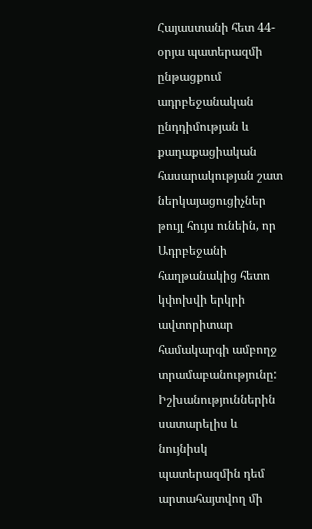Հայաստանի հետ 44-օրյա պատերազմի ընթացքում ադրբեջանական ընդդիմության և քաղաքացիական հասարակության շատ ներկայացուցիչներ թույլ հույս ունեին, որ Ադրբեջանի հաղթանակից հետո կփոխվի երկրի ավտորիտար համակարգի ամբողջ տրամաբանությունը: Իշխանություններին սատարելիս և նույնիսկ պատերազմին դեմ արտահայտվող մի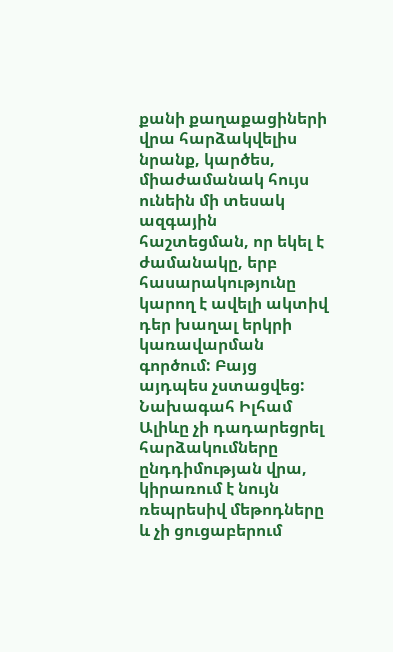քանի քաղաքացիների վրա հարձակվելիս նրանք, կարծես, միաժամանակ հույս ունեին մի տեսակ ազգային հաշտեցման, որ եկել է ժամանակը, երբ հասարակությունը կարող է ավելի ակտիվ դեր խաղալ երկրի կառավարման գործում: Բայց այդպես չստացվեց: Նախագահ Իլհամ Ալիևը չի դադարեցրել հարձակումները ընդդիմության վրա, կիրառում է նույն ռեպրեսիվ մեթոդները և չի ցուցաբերում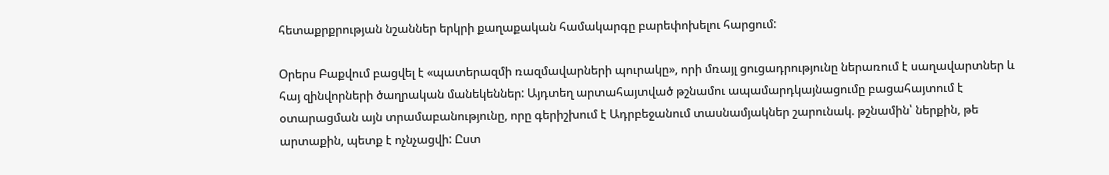հետաքրքրության նշաններ երկրի քաղաքական համակարգը բարեփոխելու հարցում:

Օրերս Բաքվում բացվել է «պատերազմի ռազմավարների պուրակը», որի մռայլ ցուցադրությունը ներառում է սաղավարտներ և հայ զինվորների ծաղրական մանեկեններ: Այդտեղ արտահայտված թշնամու ապամարդկայնացումը բացահայտում է օտարացման այն տրամաբանությունը, որը գերիշխում է Ադրբեջանում տասնամյակներ շարունակ. թշնամին՝ ներքին, թե արտաքին, պետք է ոչնչացվի: Ըստ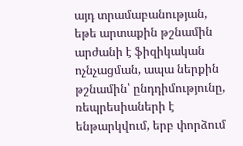այդ տրամաբանության, եթե արտաքին թշնամին արժանի է ֆիզիկական ոչնչացման, ապա ներքին թշնամին՝ ընդդիմությունը, ռեպրեսիաների է ենթարկվում, երբ փորձում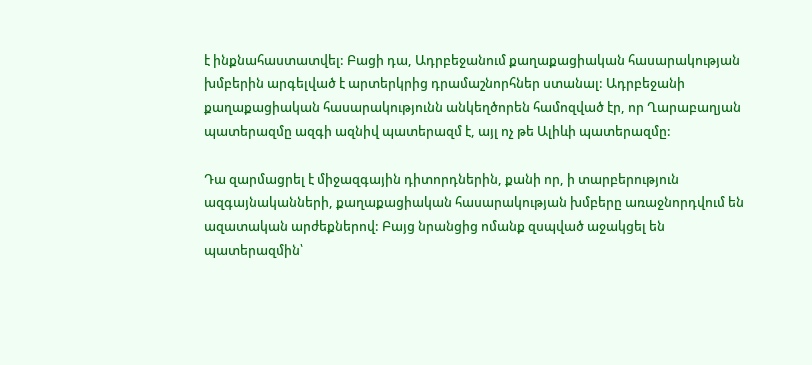է ինքնահաստատվել: Բացի դա, Ադրբեջանում քաղաքացիական հասարակության խմբերին արգելված է արտերկրից դրամաշնորհներ ստանալ: Ադրբեջանի քաղաքացիական հասարակությունն անկեղծորեն համոզված էր, որ Ղարաբաղյան պատերազմը ազգի ազնիվ պատերազմ է, այլ ոչ թե Ալիևի պատերազմը:

Դա զարմացրել է միջազգային դիտորդներին, քանի որ, ի տարբերություն ազգայնականների, քաղաքացիական հասարակության խմբերը առաջնորդվում են ազատական արժեքներով: Բայց նրանցից ոմանք զսպված աջակցել են պատերազմին՝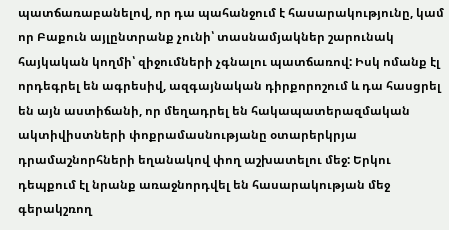պատճառաբանելով, որ դա պահանջում է հասարակությունը, կամ որ Բաքուն այլընտրանք չունի՝ տասնամյակներ շարունակ հայկական կողմի՝ զիջումների չգնալու պատճառով: Իսկ ոմանք էլ որդեգրել են ագրեսիվ, ազգայնական դիրքորոշում և դա հասցրել են այն աստիճանի, որ մեղադրել են հակապատերազմական ակտիվիստների փոքրամասնությանը օտարերկրյա դրամաշնորհների եղանակով փող աշխատելու մեջ: Երկու դեպքում էլ նրանք առաջնորդվել են հասարակության մեջ գերակշռող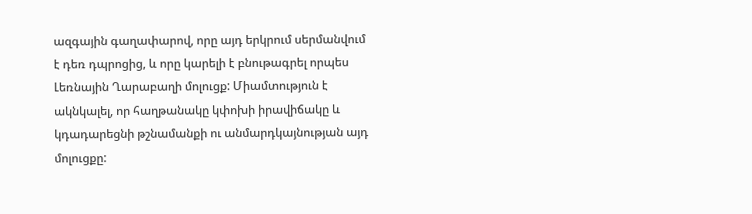ազգային գաղափարով, որը այդ երկրում սերմանվում է դեռ դպրոցից, և որը կարելի է բնութագրել որպես Լեռնային Ղարաբաղի մոլուցք: Միամտություն է ակնկալել, որ հաղթանակը կփոխի իրավիճակը և կդադարեցնի թշնամանքի ու անմարդկայնության այդ մոլուցքը: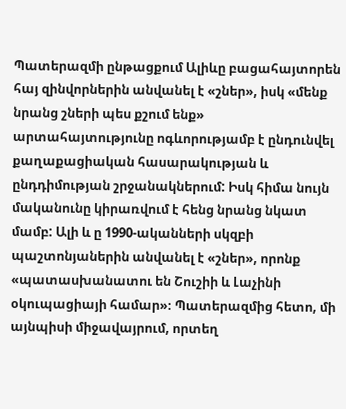Պատերազմի ընթացքում Ալիևը բացահայտորեն հայ զինվորներին անվանել է «շներ», իսկ «մենք նրանց շների պես քշում ենք» արտահայտությունը ոգևորությամբ է ընդունվել քաղաքացիական հասարակության և ընդդիմության շրջանակներում: Իսկ հիմա նույն մականունը կիրառվում է հենց նրանց նկատ մամբ: Ալի և ը 1990-ականների սկզբի պաշտոնյաներին անվանել է «շներ», որոնք «պատասխանատու են Շուշիի և Լաչինի օկուպացիայի համար»։ Պատերազմից հետո, մի այնպիսի միջավայրում, որտեղ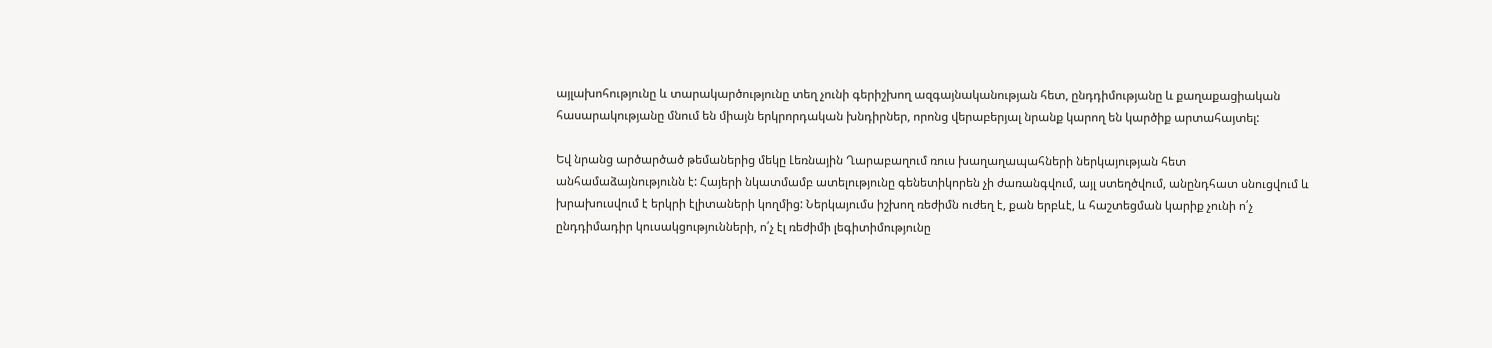այլախոհությունը և տարակարծությունը տեղ չունի գերիշխող ազգայնականության հետ, ընդդիմությանը և քաղաքացիական հասարակությանը մնում են միայն երկրորդական խնդիրներ, որոնց վերաբերյալ նրանք կարող են կարծիք արտահայտել:

Եվ նրանց արծարծած թեմաներից մեկը Լեռնային Ղարաբաղում ռուս խաղաղապահների ներկայության հետ անհամաձայնությունն է: Հայերի նկատմամբ ատելությունը գենետիկորեն չի ժառանգվում, այլ ստեղծվում, անընդհատ սնուցվում և խրախուսվում է երկրի էլիտաների կողմից: Ներկայումս իշխող ռեժիմն ուժեղ է, քան երբևէ, և հաշտեցման կարիք չունի ո՛չ ընդդիմադիր կուսակցությունների, ո՛չ էլ ռեժիմի լեգիտիմությունը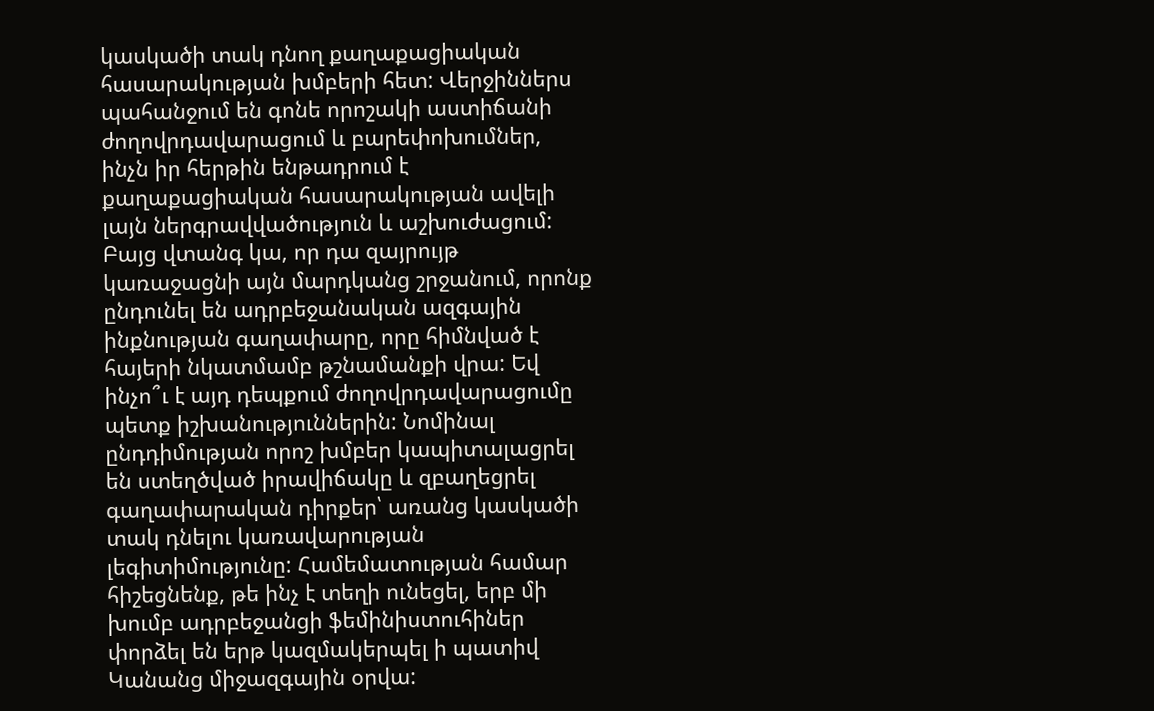կասկածի տակ դնող քաղաքացիական հասարակության խմբերի հետ: Վերջիններս պահանջում են գոնե որոշակի աստիճանի ժողովրդավարացում և բարեփոխումներ, ինչն իր հերթին ենթադրում է քաղաքացիական հասարակության ավելի լայն ներգրավվածություն և աշխուժացում: Բայց վտանգ կա, որ դա զայրույթ կառաջացնի այն մարդկանց շրջանում, որոնք ընդունել են ադրբեջանական ազգային ինքնության գաղափարը, որը հիմնված է հայերի նկատմամբ թշնամանքի վրա: Եվ ինչո՞ւ է այդ դեպքում ժողովրդավարացումը պետք իշխանություններին: Նոմինալ ընդդիմության որոշ խմբեր կապիտալացրել են ստեղծված իրավիճակը և զբաղեցրել գաղափարական դիրքեր՝ առանց կասկածի տակ դնելու կառավարության լեգիտիմությունը: Համեմատության համար հիշեցնենք, թե ինչ է տեղի ունեցել, երբ մի խումբ ադրբեջանցի ֆեմինիստուհիներ փորձել են երթ կազմակերպել ի պատիվ Կանանց միջազգային օրվա: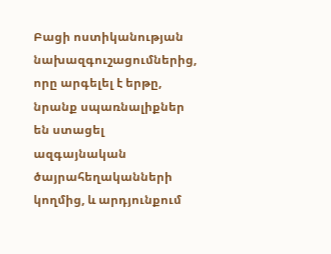Բացի ոստիկանության նախազգուշացումներից, որը արգելել է երթը, նրանք սպառնալիքներ են ստացել ազգայնական ծայրահեղականների կողմից, և արդյունքում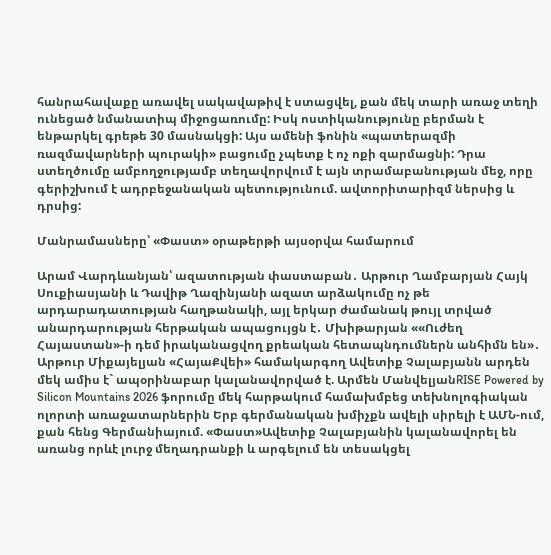հանրահավաքը առավել սակավաթիվ է ստացվել, քան մեկ տարի առաջ տեղի ունեցած նմանատիպ միջոցառումը: Իսկ ոստիկանությունը բերման է ենթարկել գրեթե 30 մասնակցի: Այս ամենի ֆոնին «պատերազմի ռազմավարների պուրակի» բացումը չպետք է ոչ ոքի զարմացնի: Դրա ստեղծումը ամբողջությամբ տեղավորվում է այն տրամաբանության մեջ, որը գերիշխում է ադրբեջանական պետությունում. ավտորիտարիզմ ներսից և դրսից:

Մանրամասները՝ «Փաստ» օրաթերթի այսօրվա համարում

Արամ Վարդևանյան՝ ազատության փաստաբան․ Արթուր Ղամբարյան Հայկ Սուքիասյանի և Դավիթ Ղազինյանի ազատ արձակումը ոչ թե արդարադատության հաղթանակի, այլ երկար ժամանակ թույլ տրված անարդարության հերթական ապացույցն է․ Մխիթարյան ««Ուժեղ Հայաստան»-ի դեմ իրականացվող քրեական հետապնդումներն անհիմն են»․ Արթուր Միքայելյան «ՀայաՔվեի» համակարգող Ավետիք Չալաբյանն արդեն մեկ ամիս է` ապօրինաբար կալանավորված է. Արմեն ՄանվելյանRISE Powered by Silicon Mountains 2026 ֆորումը մեկ հարթակում համախմբեց տեխնոլոգիական ոլորտի առաջատարներին Երբ գերմանական խմիչքն ավելի սիրելի է ԱՄՆ-ում, քան հենց Գերմանիայում. «Փաստ»Ավետիք Չալաբյանին կալանավորել են առանց որևէ լուրջ մեղադրանքի և արգելում են տեսակցել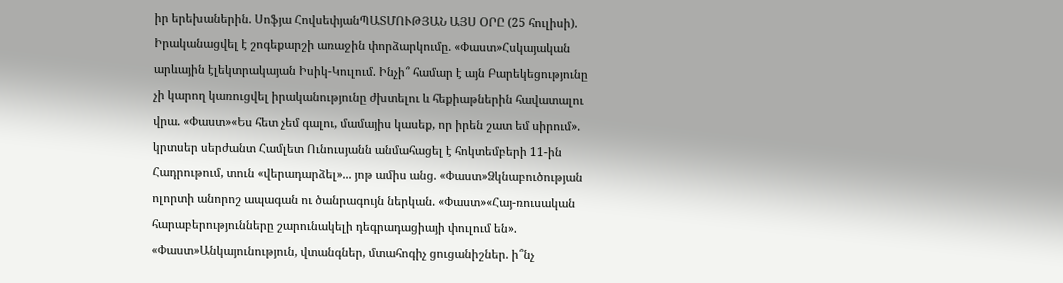իր երեխաներին. Սոֆյա ՀովսեփյանՊԱՏՄՈՒԹՅԱՆ ԱՅՍ ՕՐԸ (25 հուլիսի). Իրականացվել է շոգեքարշի առաջին փորձարկումը. «Փաստ»Հսկայական արևային էլեկտրակայան Իսիկ-Կուլում. Ինչի՞ համար է այն Բարեկեցությունը չի կարող կառուցվել իրականությունը ժխտելու և հեքիաթներին հավատալու վրա. «Փաստ»«Ես հետ չեմ գալու, մամայիս կասեք, որ իրեն շատ եմ սիրում». կրտսեր սերժանտ Համլետ Ունուսյանն անմահացել է հոկտեմբերի 11-ին Հադրութում, տուն «վերադարձել»... յոթ ամիս անց. «Փաստ»Ձկնաբուծության ոլորտի անորոշ ապագան ու ծանրագույն ներկան. «Փաստ»«Հայ-ռուսական հարաբերությունները շարունակելի դեգրադացիայի փուլում են». «Փաստ»Անկայունություն, վտանգներ, մտահոգիչ ցուցանիշներ. ի՞նչ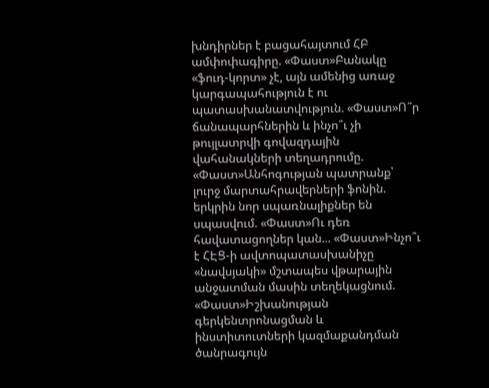խնդիրներ է բացահայտում ՀԲ ամփոփագիրը. «Փաստ»Բանակը «ֆուդ-կորտ» չէ, այն ամենից առաջ կարգապահություն է ու պատասխանատվություն. «Փաստ»Ո՞ր ճանապարհներին և ինչո՞ւ չի թույլատրվի գովազդային վահանակների տեղադրումը. «Փաստ»Անհոգության պատրանք՝ լուրջ մարտահրավերների ֆոնին. երկրին նոր սպառնալիքներ են սպասվում. «Փաստ»Ու դեռ հավատացողներ կան... «Փաստ»Ինչո՞ւ է ՀԷՑ-ի ավտոպատասխանիչը «նավսյակի» մշտապես վթարային անջատման մասին տեղեկացնում. «Փաստ»Իշխանության գերկենտրոնացման և ինստիտուտների կազմաքանդման ծանրագույն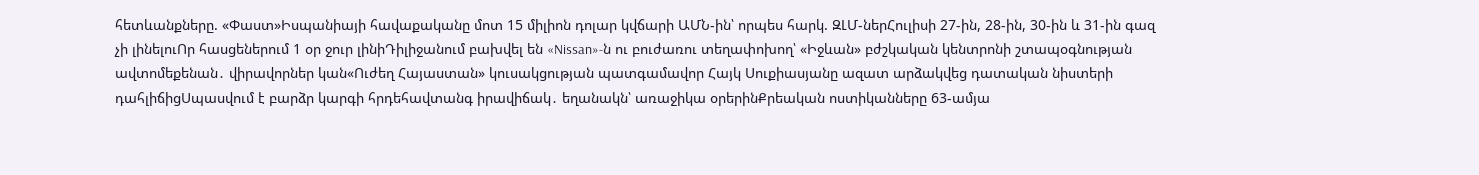հետևանքները. «Փաստ»Իսպանիայի հավաքականը մոտ 15 միլիոն դոլար կվճարի ԱՄՆ-ին՝ որպես հարկ. ԶԼՄ-ներՀուլիսի 27-ին, 28-ին, 30-ին և 31-ին գազ չի լինելուՈր հասցեներում 1 օր ջուր լինիԴիլիջանում բախվել են «Nissan»-ն ու բուժառու տեղափոխող՝ «Իջևան» բժշկական կենտրոնի շտապօգնության ավտոմեքենան․ վիրավորներ կան«Ուժեղ Հայաստան» կուսակցության պատգամավոր Հայկ Սուքիասյանը ազատ արձակվեց դատական նիստերի դահլիճիցՍպասվում է բարձր կարգի հրդեհավտանգ իրավիճակ․ եղանակն՝ առաջիկա օրերինՔրեական ոստիկանները 63-ամյա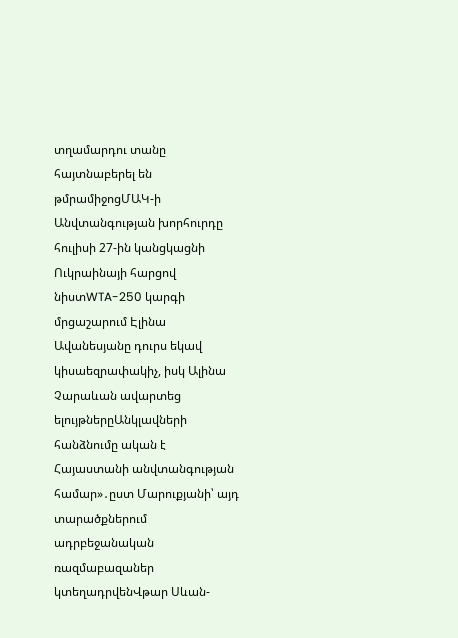տղամարդու տանը հայտնաբերել են թմրամիջոցՄԱԿ-ի Անվտանգության խորհուրդը հուլիսի 27-ին կանցկացնի Ուկրաինայի հարցով նիստWTA-250 կարգի մրցաշարում Էլինա Ավանեսյանը դուրս եկավ կիսաեզրափակիչ, իսկ Ալինա Չարաևան ավարտեց ելույթներըԱնկլավների հանձնումը ական է Հայաստանի անվտանգության համար»․ըստ Մարուքյանի՝ այդ տարածքներում ադրբեջանական ռազմաբազաներ կտեղադրվենՎթար Սևան-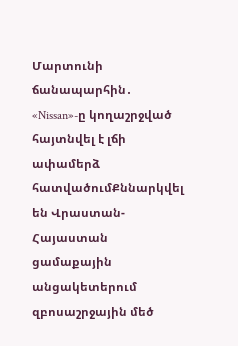Մարտունի ճանապարհին․ «Nissan»-ը կողաշրջված հայտնվել է լճի ափամերձ հատվածումՔննարկվել են Վրաստան-Հայաստան ցամաքային անցակետերում զբոսաշրջային մեծ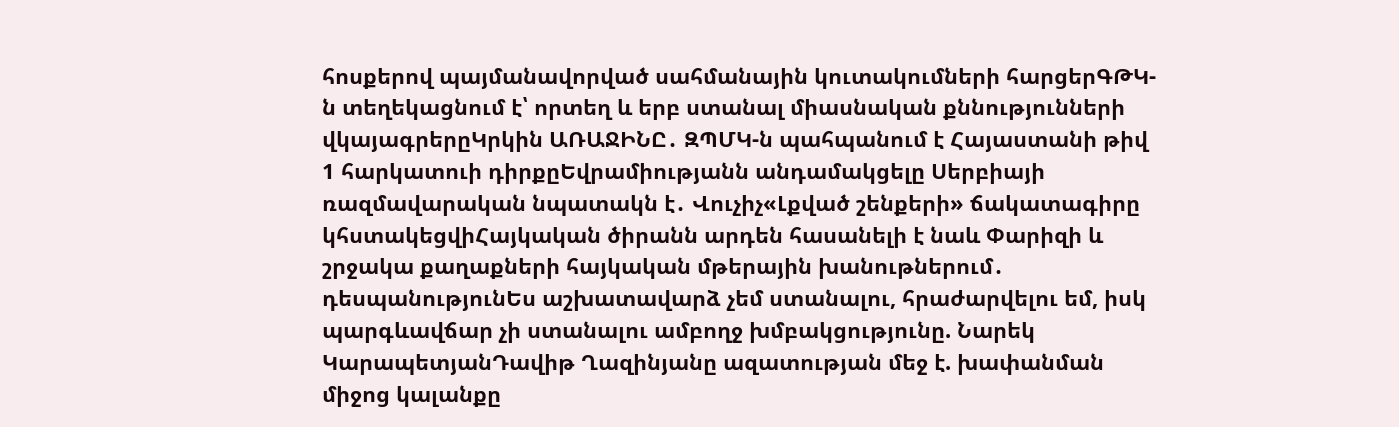հոսքերով պայմանավորված սահմանային կուտակումների հարցերԳԹԿ-ն տեղեկացնում է՝ որտեղ և երբ ստանալ միասնական քննությունների վկայագրերըԿրկին ԱՌԱՋԻՆԸ․ ԶՊՄԿ-ն պահպանում է Հայաստանի թիվ 1 հարկատուի դիրքըԵվրամիությանն անդամակցելը Սերբիայի ռազմավարական նպատակն է․ Վուչիչ«Լքված շենքերի» ճակատագիրը կհստակեցվիՀայկական ծիրանն արդեն հասանելի է նաև Փարիզի և շրջակա քաղաքների հայկական մթերային խանութներում․ դեսպանությունԵս աշխատավարձ չեմ ստանալու, հրաժարվելու եմ, իսկ պարգևավճար չի ստանալու ամբողջ խմբակցությունը. Նարեկ ԿարապետյանԴավիթ Ղազինյանը ազատության մեջ է. խափանման միջոց կալանքը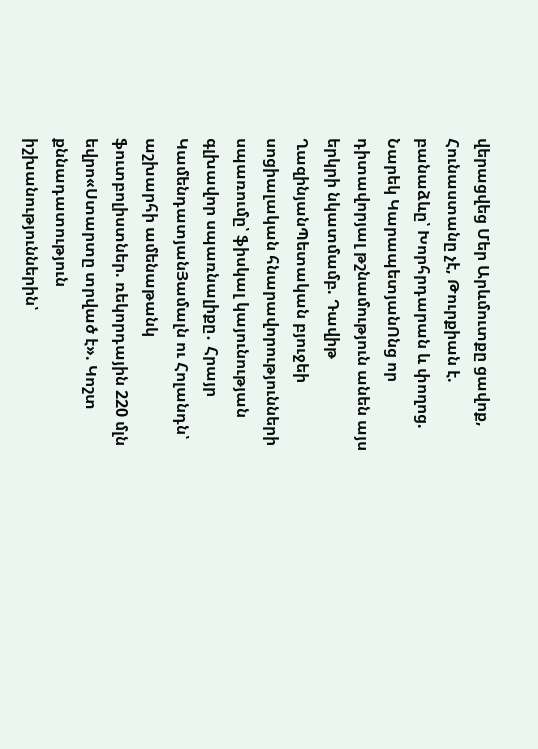վերացվեց Մեր Արևմուտքը ցավոք, Հունաստանը չէ, Թուրքիան է. բանաձևը՝ Խորհրդարան և փողոց. Նարեկ ԿարապետյանՈնց որ դիտավորյալ թշնամություն անեն այս երկրի նկատմամբ. Դավիթ ՂազինյանՊետական բյուջեի սոցիալական հնարավորությունների սպառումը՝ ֆիսկալ կայունության գլխավոր սպառնալիքը․ Հրայր ԿամենդատյանՅամալն ու Հոլանդն՝ աշխարհի ամենաթանկ ֆուտբոլիստներ. ռեկորդային 220 մլն եվրո«Ստարտը տրված է». Կոշտ քննադատություն իշխանություններին՝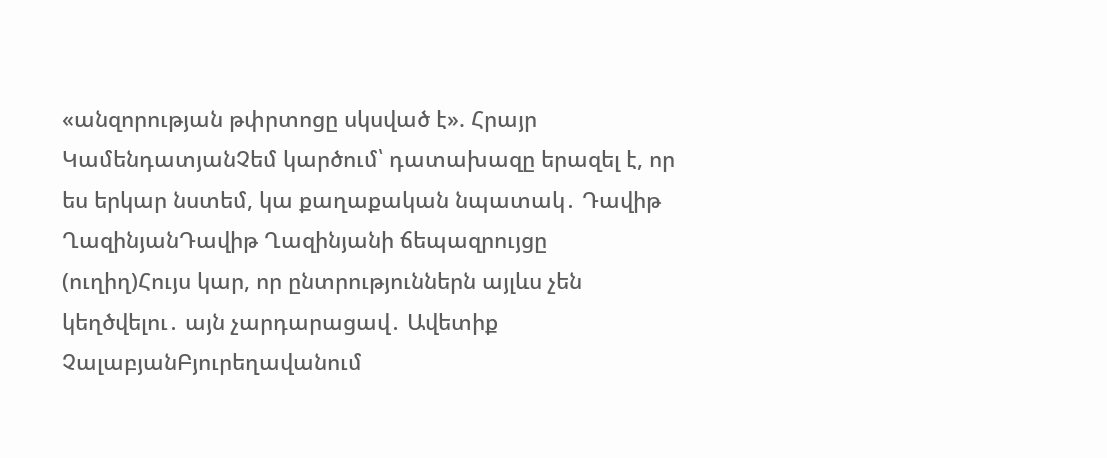«անզորության թփրտոցը սկսված է». Հրայր ԿամենդատյանՉեմ կարծում՝ դատախազը երազել է, որ ես երկար նստեմ, կա քաղաքական նպատակ․ Դավիթ ՂազինյանԴավիթ Ղազինյանի ճեպազրույցը (ուղիղ)Հույս կար, որ ընտրություններն այլևս չեն կեղծվելու․ այն չարդարացավ․ Ավետիք ՉալաբյանԲյուրեղավանում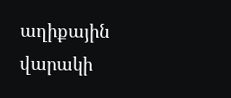աղիքային վարակի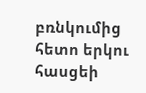բռնկումից հետո երկու հասցեի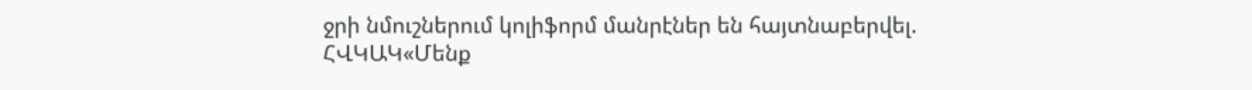ջրի նմուշներում կոլիֆորմ մանրէներ են հայտնաբերվել. ՀՎԿԱԿ«Մենք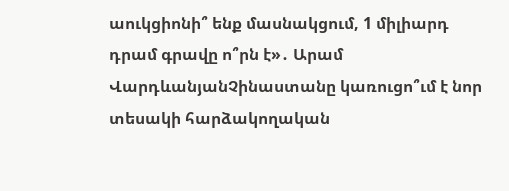աուկցիոնի՞ ենք մասնակցում, 1 միլիարդ դրամ գրավը ո՞րն է»․ Արամ ՎարդևանյանՉինաստանը կառուցո՞ւմ է նոր տեսակի հարձակողական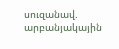սուզանավ. արբանյակային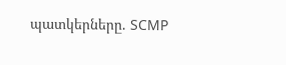պատկերները. SCMP